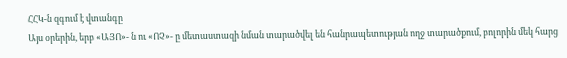ՀՀԿ-ն զգում է վտանգը
Այս օրերին, երբ «ԱՅՈ»- ն ու «ՈՉ»- ը մետաստազի նման տարածվել են հանրապետության ողջ տարածքում, բոլորին մեկ հարց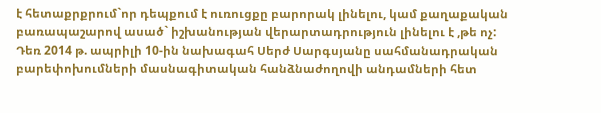է հետաքրքրում`որ դեպքում է ուռուցքը բարորակ լինելու, կամ քաղաքական բառապաշարով ասած` իշխանության վերարտադրություն լինելու է ,թե ոչ:
Դեռ 2014 թ. ապրիլի 10-ին նախագահ Սերժ Սարգսյանը սահմանադրական բարեփոխումների մասնագիտական հանձնաժողովի անդամների հետ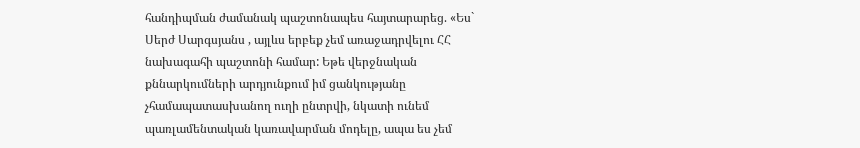հանդիպման ժամանակ պաշտոնապես հայտարարեց. «Ես` Սերժ Սարգսյանս , այլևս երբեք չեմ առաջադրվելու ՀՀ նախագահի պաշտոնի համար: Եթե վերջնական քննարկումների արդյունքում իմ ցանկությանը չհամապատասխանող ուղի ընտրվի, նկատի ունեմ պառլամենտական կառավարման մոդելը, ապա ես չեմ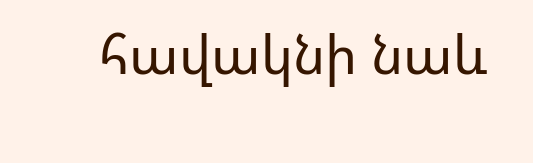հավակնի նաև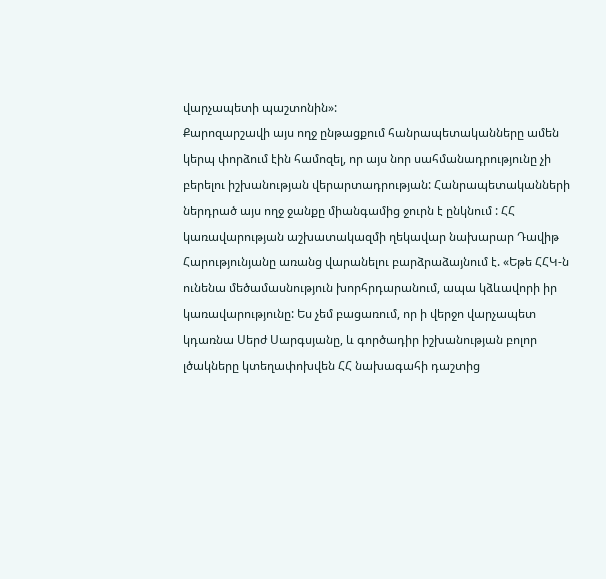վարչապետի պաշտոնին»:
Քարոզարշավի այս ողջ ընթացքում հանրապետականները ամեն կերպ փորձում էին համոզել, որ այս նոր սահմանադրությունը չի բերելու իշխանության վերարտադրության: Հանրապետականների ներդրած այս ողջ ջանքը միանգամից ջուրն է ընկնում : ՀՀ կառավարության աշխատակազմի ղեկավար նախարար Դավիթ Հարությունյանը առանց վարանելու բարձրաձայնում է. «Եթե ՀՀԿ-ն ունենա մեծամասնություն խորհրդարանում, ապա կձևավորի իր կառավարությունը: Ես չեմ բացառում, որ ի վերջո վարչապետ կդառնա Սերժ Սարգսյանը, և գործադիր իշխանության բոլոր լծակները կտեղափոխվեն ՀՀ նախագահի դաշտից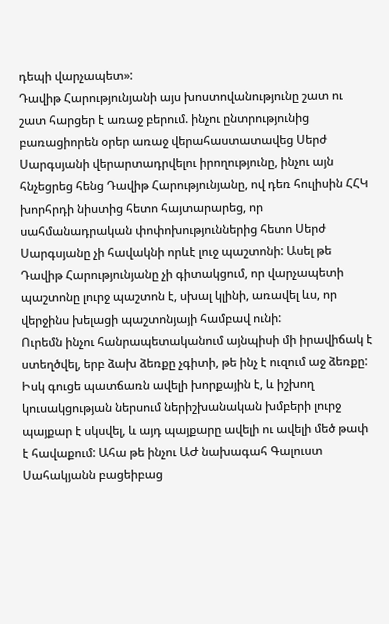դեպի վարչապետ»:
Դավիթ Հարությունյանի այս խոստովանությունը շատ ու շատ հարցեր է առաջ բերում. ինչու ընտրությունից բառացիորեն օրեր առաջ վերահաստատավեց Սերժ Սարգսյանի վերարտադրվելու իրողությունը, ինչու այն հնչեցրեց հենց Դավիթ Հարությունյանը, ով դեռ հուլիսին ՀՀԿ խորհրդի նիստից հետո հայտարարեց, որ սահմանադրական փոփոխություններից հետո Սերժ Սարգսյանը չի հավակնի որևէ լուջ պաշտոնի: Ասել թե Դավիթ Հարությունյանը չի գիտակցում, որ վարչապետի պաշտոնը լուրջ պաշտոն է, սխալ կլինի, առավել ևս, որ վերջինս խելացի պաշտոնյայի համբավ ունի:
Ուրեմն ինչու հանրապետականում այնպիսի մի իրավիճակ է ստեղծվել, երբ ձախ ձեռքը չգիտի, թե ինչ է ուզում աջ ձեռքը: Իսկ գուցե պատճառն ավելի խորքային է, և իշխող կուսակցության ներսում ներիշխանական խմբերի լուրջ պայքար է սկսվել, և այդ պայքարը ավելի ու ավելի մեծ թափ է հավաքում: Ահա թե ինչու ԱԺ նախագահ Գալուստ Սահակյանն բացեիբաց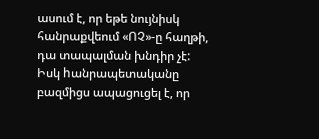ասում է, որ եթե նույնիսկ հանրաքվեում «ՈՉ»-ը հաղթի, դա տապալման խնդիր չէ: Իսկ hանրապետականը բազմիցս ապացուցել է, որ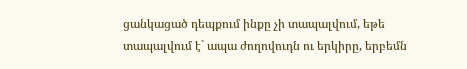ցանկացած դեպքում ինքը չի տապալվում, եթե տապալվում է` ապա ժողովուդն ու երկիրը, երբեմն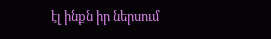էլ ինքն իր ներսում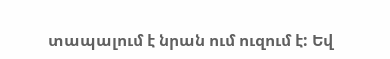տապալում է նրան ում ուզում է: Եվ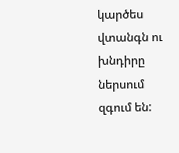կարծես վտանգն ու խնդիրը ներսում զգում են: